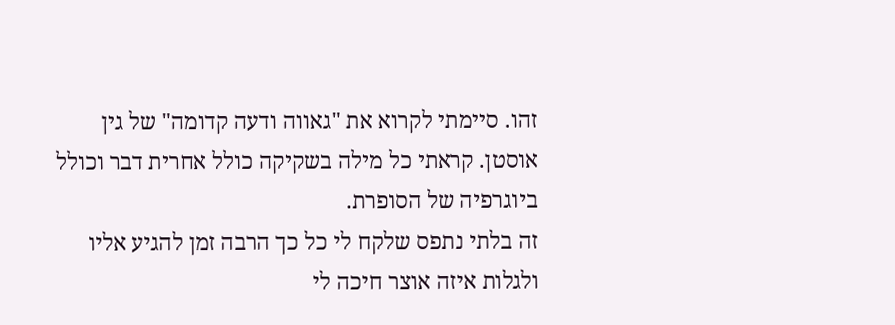זהו. סיימתי לקרוא את "גאווה ודעה קדומה" של גין אוסטן. קראתי כל מילה בשקיקה כולל אחרית דבר וכולל ביוגרפיה של הסופרת.
זה בלתי נתפס שלקח לי כל כך הרבה זמן להגיע אליו ולגלות איזה אוצר חיכה לי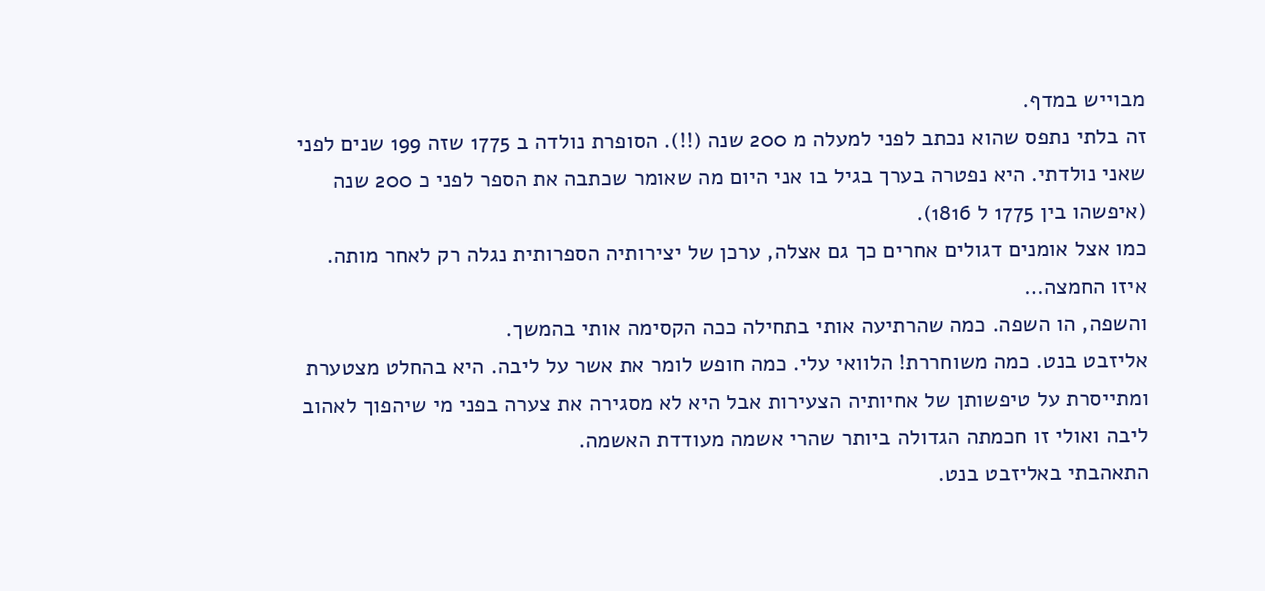מבוייש במדף.
זה בלתי נתפס שהוא נכתב לפני למעלה מ 200 שנה (!!). הסופרת נולדה ב 1775 שזה 199 שנים לפני שאני נולדתי. היא נפטרה בערך בגיל בו אני היום מה שאומר שכתבה את הספר לפני כ 200 שנה (איפשהו בין 1775 ל 1816).
כמו אצל אומנים דגולים אחרים כך גם אצלה, ערכן של יצירותיה הספרותית נגלה רק לאחר מותה. איזו החמצה…
והשפה, הו השפה. כמה שהרתיעה אותי בתחילה ככה הקסימה אותי בהמשך.
אליזבט בנט. כמה משוחררת! הלוואי עלי. כמה חופש לומר את אשר על ליבה. היא בהחלט מצטערת ומתייסרת על טיפשותן של אחיותיה הצעירות אבל היא לא מסגירה את צערה בפני מי שיהפוך לאהוב ליבה ואולי זו חכמתה הגדולה ביותר שהרי אשמה מעודדת האשמה.
התאהבתי באליזבט בנט.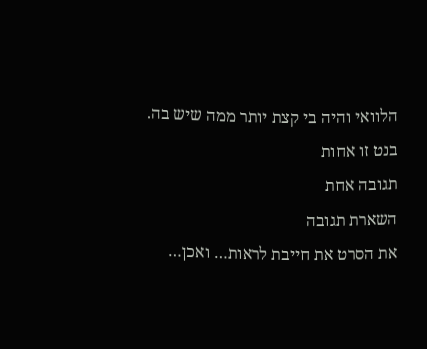הלוואי והיה בי קצת יותר ממה שיש בה.
בנט זו אחות
תגובה אחת
השארת תגובה
את הסרט את חייבת לראות… ואכן…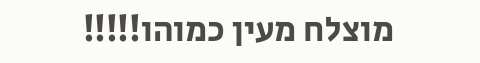מוצלח מעין כמוהו!!!!!